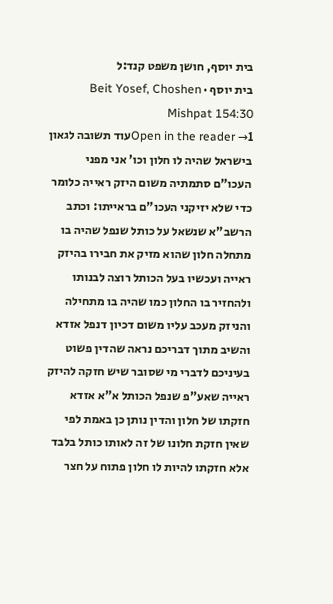בית יוסף, חושן משפט קנד:ל
בית יוסף · Beit Yosef, Choshen Mishpat 154:30
Open in the reader →1עוד תשובה לגאון בישראל שהיה לו חלון וכו' אני מפני העכו"ם סתמתיה משום היזק ראייה כלומר כדי שלא יזיקני העכו"ם בראייתו: וכתב הרשב"א שנשאל על כותל שנפל שהיה בו מתחלה חלון שהוא מזיק את חבירו בהיזק ראייה ועכשיו בעל הכותל רוצה לבנותו ולהחזיר בו החלון כמו שהיה בו מתחילה והניזק מעכב עליו משום דכיון דנפל אזדא והשיב מתוך דבריכם נראה שהדין פשוט בעיניכם לדברי מי שסובר שיש חזקה להיזק ראייה שאע"פ שנפל הכותל א"א אזדא חזקתו של חלון והדין נותן כן באמת לפי שאין חזקת חלונו של זה לאותו כותל בלבד אלא חזקתו להיות לו חלון פתוח על חצר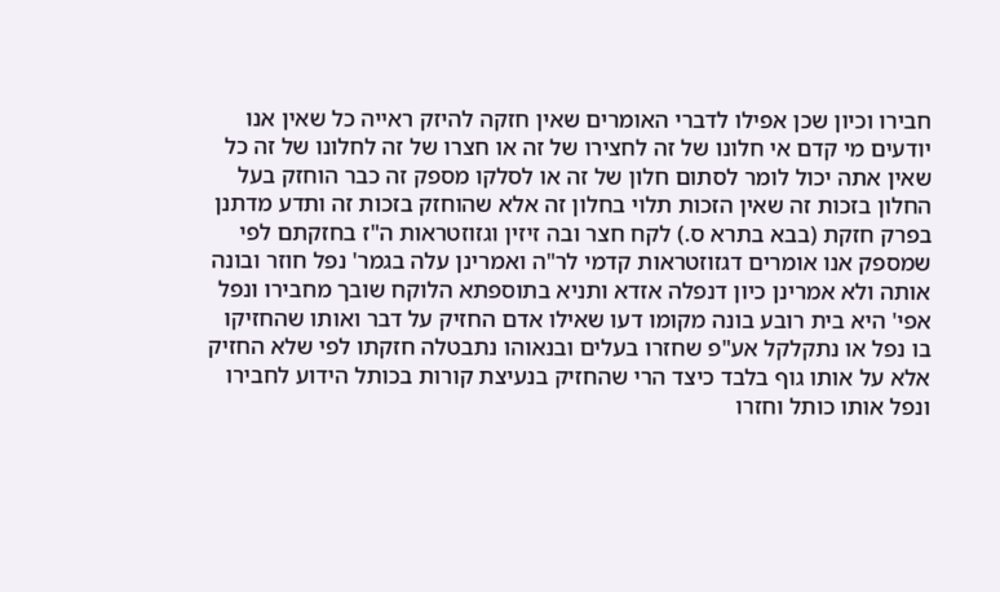חבירו וכיון שכן אפילו לדברי האומרים שאין חזקה להיזק ראייה כל שאין אנו יודעים מי קדם אי חלונו של זה לחצירו של זה או חצרו של זה לחלונו של זה כל שאין אתה יכול לומר לסתום חלון של זה או לסלקו מספק זה כבר הוחזק בעל החלון בזכות זה שאין הזכות תלוי בחלון זה אלא שהוחזק בזכות זה ותדע מדתנן בפרק חזקת (בבא בתרא ס.) לקח חצר ובה זיזין וגזוזטראות ה"ז בחזקתם לפי שמספק אנו אומרים דגזוזטראות קדמי לר"ה ואמרינן עלה בגמר' נפל חוזר ובונה אותה ולא אמרינן כיון דנפלה אזדא ותניא בתוספתא הלוקח שובך מחבירו ונפל אפי' היא בית רובע בונה מקומו דעו שאילו אדם החזיק על דבר ואותו שהחזיקו בו נפל או נתקלקל אע"פ שחזרו בעלים ובנאוהו נתבטלה חזקתו לפי שלא החזיק אלא על אותו גוף בלבד כיצד הרי שהחזיק בנעיצת קורות בכותל הידוע לחבירו ונפל אותו כותל וחזרו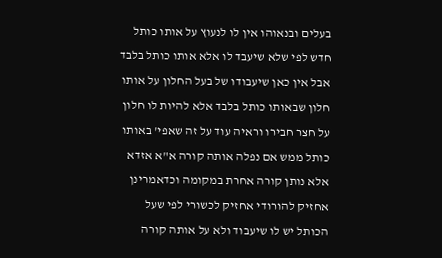בעלים ובנאוהו אין לו לנעוץ על אותו כותל חדש לפי שלא שיעבד לו אלא אותו כותל בלבד אבל אין כאן שיעבודו של בעל החלון על אותו חלון שבאותו כותל בלבד אלא להיות לו חלון על חצר חבירו וראיה עוד על זה שאפי' באותו כותל ממש אם נפלה אותה קורה א"א אזדא אלא נותן קורה אחרת במקומה וכדאמרינן אחזיק להורודי אחזיק לכשורי לפי שעל הכותל יש לו שיעבוד ולא על אותה קורה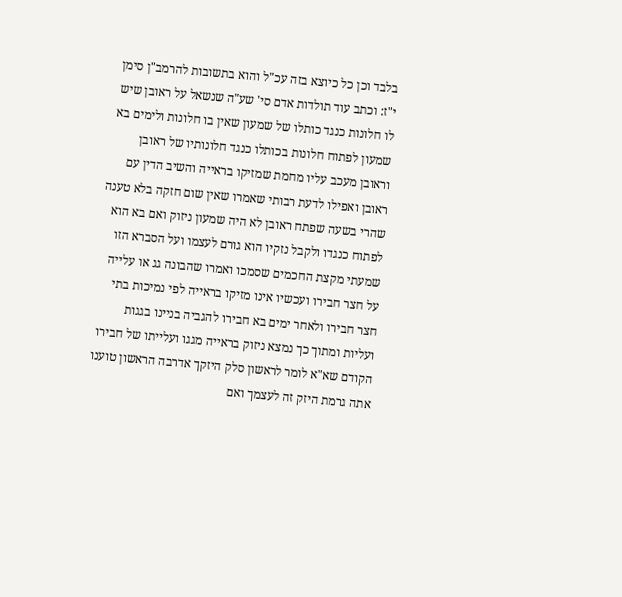בלבד וכן כל כיוצא בזה עכ"ל והוא בתשובות להרמב"ן סימן י"ז: וכתב עוד תולדות אדם סי' שע"ה שנשאל על ראובן שיש לו חלונות כנגד כותלו של שמעון שאין בו חלונות ולימים בא שמעון לפתוח חלונות בכותלו כנגד חלונותיו של ראובן וראובן מעכב עליו מחמת שמזיקו בראייה והשיב הדין עם ראובן ואפילו לדעת רבותי שאמרו שאין שום חזקה בלא טענה שהרי בשעה שפתח ראובן לא היה שמעון ניזוק ואם בא הוא לפתוח כנגדו ולקבל נזקיו הוא גורם לעצמו ועל הסברא הזו שמעתי מקצת החכמים שסמכו ואמרו שהבונה גג או עלייה על חצר חבירו ועכשיו אינו מזיקו בראייה לפי נמיכות בתי חצר חבירו ולאחר ימים בא חבירו להגביה בניינו בגגות ועליות ומתוך כך נמצא ניזוק בראייה מגגו ועלייתו של חבירו הקודם שא"א לומר לראשון סלק היזקך אדרבה הראשון טוענו אתה גרמת היזק זה לעצמך ואם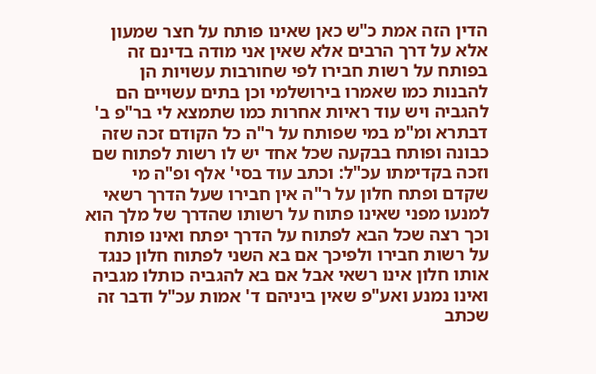הדין הזה אמת כ"ש כאן שאינו פותח על חצר שמעון אלא על דרך הרבים אלא שאין אני מודה בדינם זה בפותח על רשות חבירו לפי שחורבות עשויות הן להבנות כמו שאמרו בירושלמי וכן בתים עשויים הם להגביה ויש עוד ראיות אחרות כמו שתמצא לי בר"פ ב' דבתרא ומ"מ במי שפותח על ר"ה כל הקודם זכה שזה כבונה ופותח בבקעה שכל אחד יש לו רשות לפתוח שם וזכה בקדימתו עכ"ל: וכתב עוד בסי' אלף ופ"ה מי שקדם ופתח חלון על ר"ה אין חבירו שעל הדרך רשאי למנעו מפני שאינו פתוח על רשותו שהדרך של מלך הוא וכך רצה שכל הבא לפתוח על הדרך יפתח ואינו פותח על רשות חבירו ולפיכך אם בא השני לפתוח חלון כנגד אותו חלון אינו רשאי אבל אם בא להגביה כותלו מגביה ואינו נמנע ואע"פ שאין ביניהם ד' אמות עכ"ל ודבר זה שכתב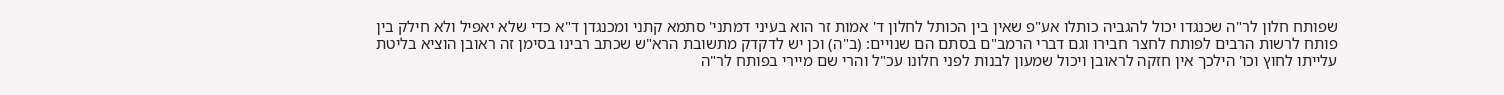שפותח חלון לר"ה שכנגדו יכול להגביה כותלו אע"פ שאין בין הכותל לחלון ד' אמות זר הוא בעיני דמתני' סתמא קתני ומכנגדן ד"א כדי שלא יאפיל ולא חילק בין פותח לרשות הרבים לפותח לחצר חבירו וגם דברי הרמב"ם בסתם הם שנויים: (ב"ה) וכן יש לדקדק מתשובת הרא"ש שכתב רבינו בסימן זה ראובן הוציא בליטת עלייתו לחוץ וכו' הילכך אין חזקה לראובן ויכול שמעון לבנות לפני חלונו עכ"ל והרי שם מיירי בפותח לר"ה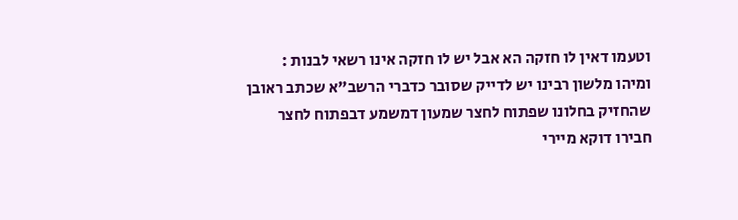וטעמו דאין לו חזקה הא אבל יש לו חזקה אינו רשאי לבנות : ומיהו מלשון רבינו יש לדייק שסובר כדברי הרשב"א שכתב ראובן שהחזיק בחלונו שפתוח לחצר שמעון דמשמע דבפתוח לחצר חבירו דוקא מיירי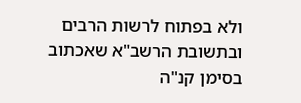ולא בפתוח לרשות הרבים ובתשובת הרשב"א שאכתוב בסימן קנ"ה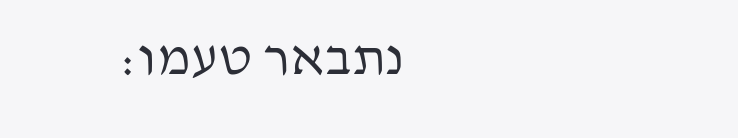נתבאר טעמו: